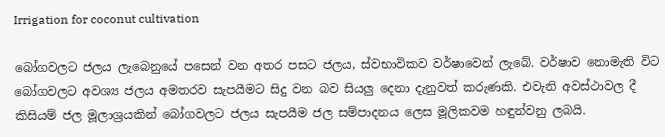Irrigation for coconut cultivation

බෝගවලට ජලය ලැබෙනුයේ පසෙන් වන අතර පසට ජලය, ස්වභාවිකව වර්ෂාවෙන් ලැබේ. වර්ෂාව නොමැති විට බෝගවලට අවශ්‍ය ජලය අමතරව සැපයීමට සිදු වන බව සියලු දෙනා දැනුවත් කරුණකි. එවැනි අවස්ථාවල දී කිසියම් ජල මූලාශ්‍රයකින් බෝගවලට ජලය සැපයීම ජල සම්පාදනය ලෙස මූලිකවම හඳුන්වනු ලබයි.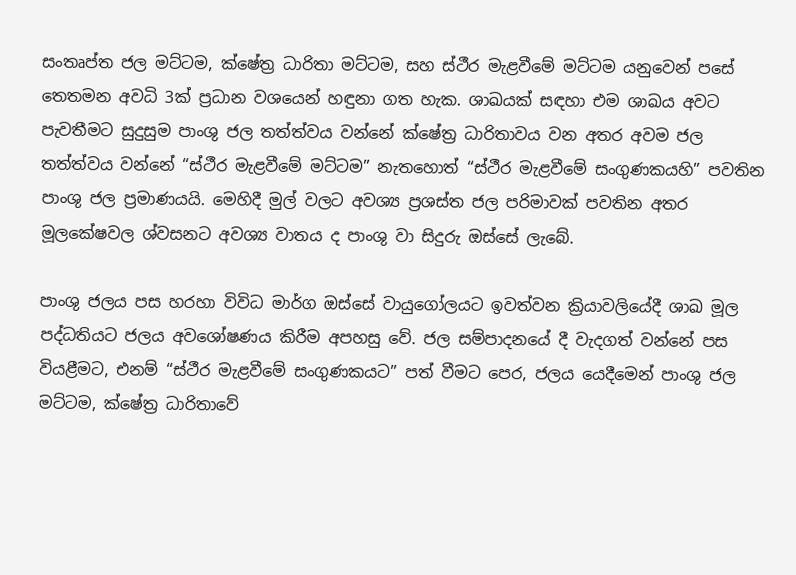සංතෘප්ත ජල මට්ටම, ක්ෂේත්‍ර ධාරිතා මට්ටම, සහ ස්ථීර මැළවීමේ මට්ටම යනුවෙන් පසේ තෙතමන අවධි 3ක් ප්‍රධාන වශයෙන් හඳුනා ගත හැක. ශාඛයක් සඳහා එම ශාඛය අවට පැවතීමට සුදුසුම පාංශු ජල තත්ත්වය වන්නේ ක්ෂේත්‍ර ධාරිතාවය වන අතර අවම ජල තත්ත්වය වන්නේ “ස්ථීර මැළවීමේ මට්ටම” නැතහොත් “ස්ථීර මැළවීමේ සංගුණකයහි” පවතින පාංශු ජල ප්‍රමාණයයි. මෙහිදී මුල් වලට අවශ්‍ය ප්‍රශස්ත ජල පරිමාවක් පවතින අතර මූලකේෂවල ශ්වසනට අවශ්‍ය වාතය ද පාංශු වා සිදුරු ඔස්සේ ලැබේ.

පාංශු ජලය පස හරහා විවිධ මාර්ග ඔස්සේ වායුගෝලයට ඉවත්වන ක්‍රියාවලියේදී ශාඛ මූල පද්ධතියට ජලය අවශෝෂණය කිරීම අපහසු වේ. ජල සම්පාදනයේ දී වැදගත් වන්නේ පස වියළීමට, එනම් “ස්ථීර මැළවීමේ සංගුණකයට” පත් වීමට පෙර, ජලය යෙදීමෙන් පාංශු ජල මට්ටම, ක්ෂේත්‍ර ධාරිතාවේ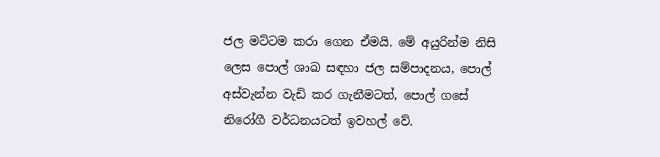ජල මට්ටම කරා ගෙන ඒමයි. මේ අයුරින්ම නිසි ලෙස පොල් ශාඛ සඳහා ජල සම්පාදනය, පොල් අස්වැන්න වැඩි කර ගැනීමටත්, පොල් ගසේ නිරෝගී වර්ධනයටත් ඉවහල් වේ.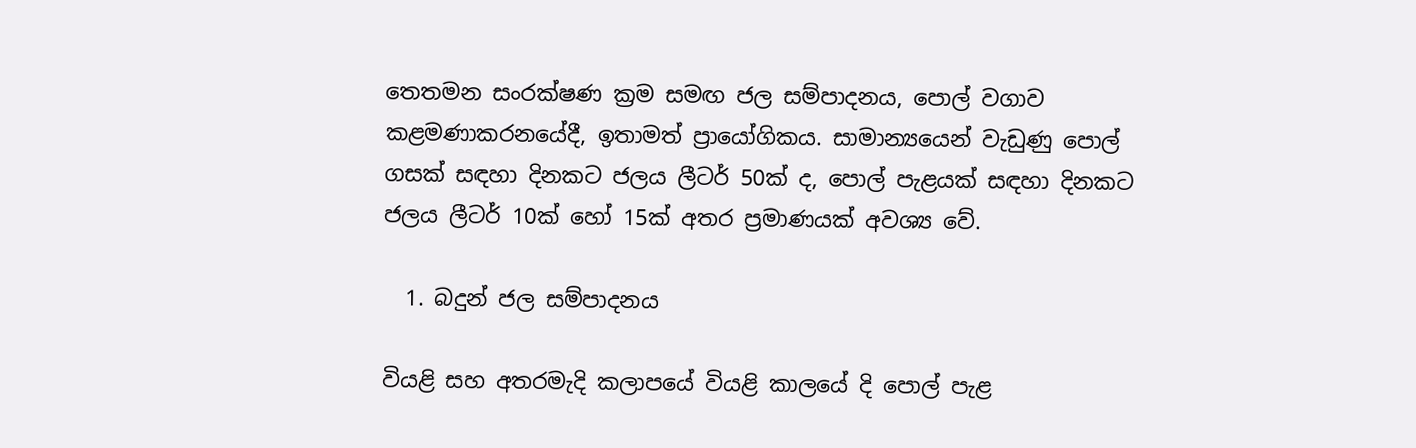තෙතමන සංරක්ෂණ ක්‍රම සමඟ ජල සම්පාදනය, පොල් වගාව කළමණාකරනයේදී, ඉතාමත් ප්‍රායෝගිකය. සාමාන්‍යයෙන් වැඩුණු පොල් ගසක් සඳහා දිනකට ජලය ලීටර් 50ක් ද, පොල් පැළයක් සඳහා දිනකට ජලය ලීටර් 10ක් හෝ 15ක් අතර ප්‍රමාණයක් අවශ්‍ය වේ.

  1. බදුන් ජල සම්පාදනය

වියළි සහ අතරමැදි කලාපයේ වියළි කාලයේ දි පොල් පැළ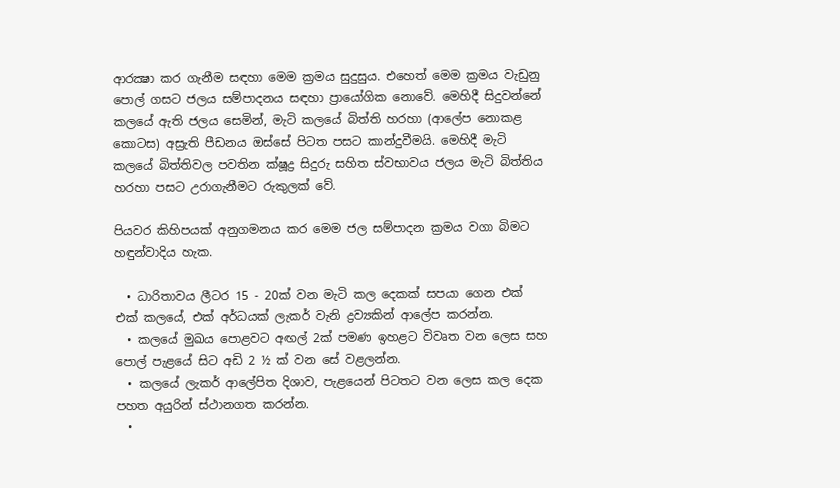ආරක්‍ෂා කර ගැනීම සඳහා මෙම ක්‍රමය සුදුසුය. එහෙත් මෙම ක්‍රමය වැඩුනු පොල් ගසට ජලය සම්පාදනය සඳහා ප්‍රායෝගික නොවේ. මෙහිදී සිදුවන්නේ කලයේ ඇති ජලය සෙමින්, මැටි කලයේ බිත්ති හරහා (ආලේප නොකළ කොටස) අස්‍රැති පීඩනය ඔස්සේ පිටත පසට කාන්දුවීමයි. මෙහිදී මැටි කලයේ බිත්තිවල පවතින ක්ෂූද්‍ර සිදුරු සහිත ස්වභාවය ජලය මැටි බිත්තිය හරහා පසට උරාගැනීමට රුකුලක් වේ.

පියවර කිහිපයක් අනුගමනය කර මෙම ජල සම්පාදන ක්‍රමය වගා බිමට හඳුන්වාදිය හැක.

  • ධාරිතාවය ලීටර 15 - 20ක් වන මැටි කල දෙකක් සපයා ගෙන එක් එක් කලයේ, එක් අර්ධයක් ලැකර් වැනි ද්‍රව්‍යකින් ආලේප කරන්න.
  • කලයේ මුඛය පොළවට අඟල් 2ක් පමණ ඉහළට විවෘත වන ලෙස සහ පොල් පැළයේ සිට අඩි 2 ½ ක් වන සේ වළලන්න.
  • කලයේ ලැකර් ආලේපිත දිශාව, පැළයෙන් පිටතට වන ලෙස කල දෙක පහත අයුරින් ස්ථානගත කරන්න.
  •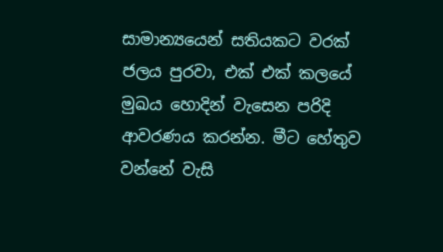සාමාන්‍යයෙන් සතියකට වරක් ජලය පුරවා, එක් එක් කලයේ මුඛය හොදින් වැසෙන පරිදි ආවරණය කරන්න. මීට හේතුව වන්නේ වැසි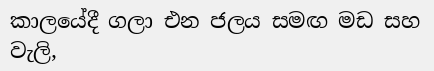කාලයේදී ගලා එන ජලය සමඟ මඩ සහ වැලි,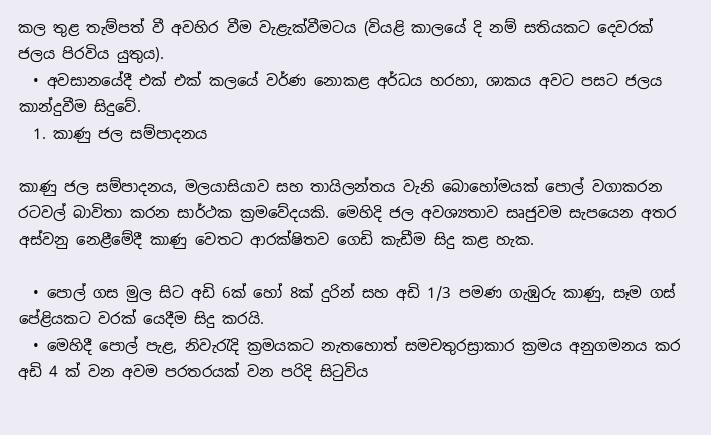කල තුළ තැම්පත් වී අවහිර වීම වැළැක්වීමටය (වියළි කාලයේ දි නම් සතියකට දෙවරක් ජලය පිරවිය යුතුය).
  • අවසානයේදී එක් එක් කලයේ වර්ණ නොකළ අර්ධය හරහා, ශාකය අවට පසට ජලය කාන්දුවීම සිදුවේ.
  1. කාණු ජල සම්පාදනය

කාණු ජල සම්පාදනය, මලයාසියාව සහ තායිලන්තය වැනි බොහෝමයක් පොල් වගාකරන රටවල් බාවිතා කරන සාර්ථක ක්‍රමවේදයකි. මෙහිදි ජල අවශ්‍යතාව සෘජුවම සැපයෙන අතර අස්වනු නෙළීමේදී කාණු වෙතට ආරක්ෂිතව ගෙඩි කැඩීම සිදු කළ හැක.

  • පොල් ගස මුල සිට අඩි 6ක් හෝ 8ක් දුරින් සහ අඩි 1/3 පමණ ගැඹුරු කාණු, සෑම ගස් පේළියකට වරක් යෙදීම සිදු කරයි.
  • මෙහිදී පොල් පැළ, නිවැරැදි ක්‍රමයකට නැතහොත් සමචතුරස්‍රාකාර ක්‍රමය අනුගමනය කර අඩි 4 ක් වන අවම පරතරයක් වන පරිදි සිටුවිය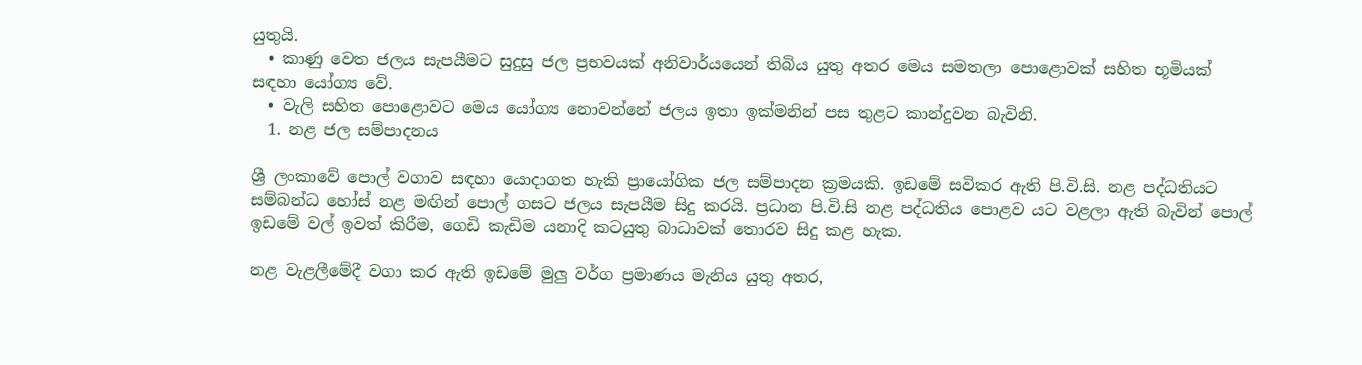යුතුයි.
  • කාණු වෙත ජලය සැපයීමට සුදුසු ජල ප්‍රභවයක් අනිවාර්යයෙන් තිබිය යුතු අතර මෙය සමතලා පොළොවක් සහිත භූමියක් සඳහා යෝග්‍ය වේ.
  • වැලි සහිත පොළොවට මෙය යෝග්‍ය නොවන්නේ ජලය ඉතා ඉක්මනින් පස තුළට කාන්දුවන බැවිනි.
  1. නළ ජල සම්පාදනය

ශ්‍රී ලංකාවේ පොල් වගාව සඳහා යොදාගත හැකි ප්‍රායෝගික ජල සම්පාදන ක්‍රමයකි. ඉඩමේ සවිකර ඇති පි.වි.සි. නළ පද්ධතියට සම්බන්ධ හෝස් නළ මඟින් පොල් ගසට ජලය සැපයීම සිදු කරයි. ප්‍රධාන පි.වි.සි නළ පද්ධතිය පොළව යට වළලා ඇති බැවින් පොල් ඉඩමේ වල් ඉවත් කිරීම, ගෙඩි කැඩිම යනාදි කටයුතු බාධාවක් තොරව සිදු කළ හැක.

නළ වැළලීමේදී වගා කර ඇති ඉඩමේ මුලු වර්ග ප්‍රමාණය මැනිය යුතු අතර,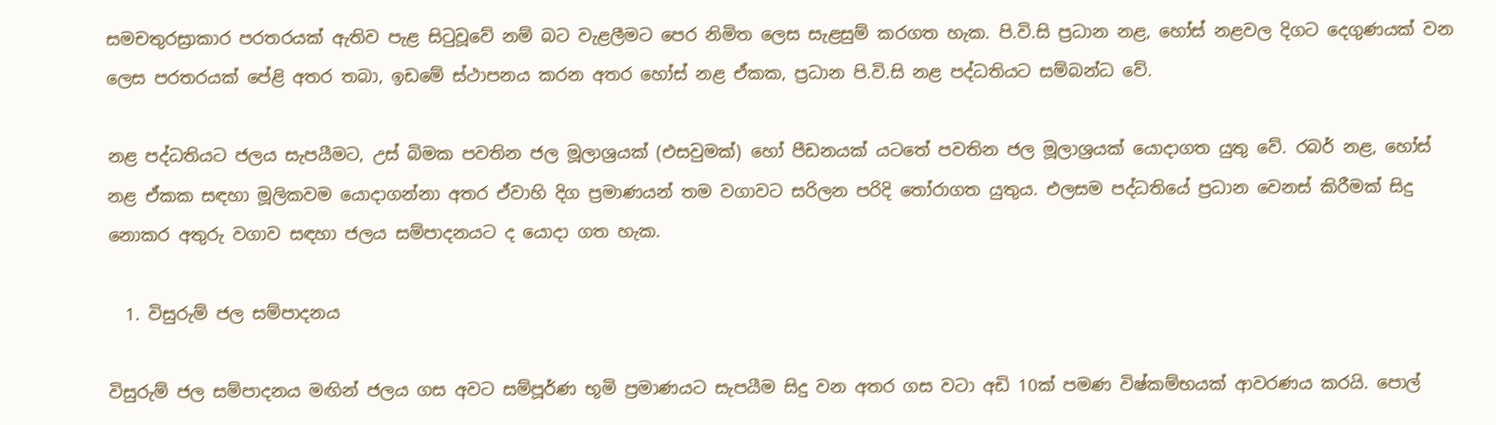සමචතුරස්‍රාකාර පරතරයක් ඇතිව පැළ සිටුවූවේ නම් බට වැළලීමට පෙර නිමිත ලෙස සැළසුම් කරගත හැක. පි.වි.සි ප්‍රධාන නළ, හෝස් නළවල දිගට දෙගුණයක් වන ලෙස පරතරයක් පේළි අතර තබා, ඉඩමේ ස්ථාපනය කරන අතර හෝස් නළ ඒකක, ප්‍රධාන පි.වි.සි නළ පද්ධතියට සම්බන්ධ වේ.

නළ පද්ධතියට ජලය සැපයීමට, උස් බිමක පවතින ජල මූලාශ්‍රයක් (එසවුමක්) හෝ පීඩනයක් යටතේ පවතින ජල මූලාශ්‍රයක් යොදාගත යුතු වේ. රබර් නළ, හෝස් නළ ඒකක සඳහා මූලිකවම යොදාගන්නා අතර ඒවාහි දිග ප්‍රමාණයන් තම වගාවට සරිලන පරිදි තෝරාගත යුතුය. එලසම පද්ධතියේ ප්‍රධාන වෙනස් කිරීමක් සිදු නොකර අතුරු වගාව සඳහා ජලය සම්පාදනයට ද යොදා ගත හැක.

  1. විසුරුම් ජල සම්පාදනය

විසුරුම් ජල සම්පාදනය මඟින් ජලය ගස අවට සම්පූර්ණ භූමි ප්‍රමාණයට සැපයීම සිදු වන අතර ගස වටා අඩි 10ක් පමණ විෂ්කම්භයක් ආවරණය කරයි. පොල්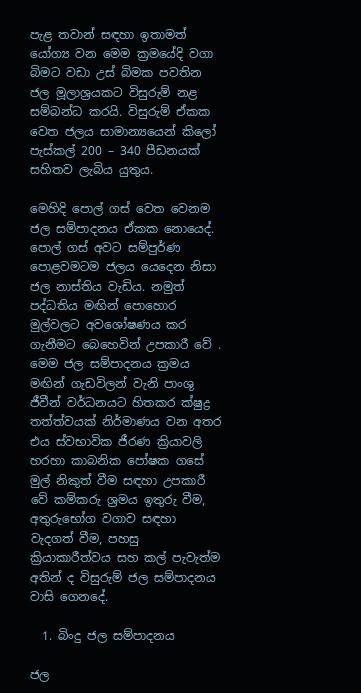පැළ තවාන් සඳහා ඉතාමත් යෝග්‍ය වන මෙම ක්‍රමයේදි වගා බිමට වඩා උස් බිමක පවතින ජල මූලාශ්‍රයකට විසුරුම් නළ සම්බන්ධ කරයි. විසුරුම් ඒකක වෙත ජලය සාමාන්‍යයෙන් කිලෝ පැස්කල් 200 – 340 පීඩනයක් සහිතව ලැබිය යුතුය.

මෙහිදි පොල් ගස් වෙත වෙනම ජල සම්පාදනය ඒකක නොයෙද්. පොල් ගස් අවට සම්පුර්ණ පොළවමටම ජලය යෙදෙන නිසා ජල නාස්තිය වැඩිය. නමුත් පද්ධතිය මඟින් පොහොර මුල්වලට අවශෝෂණය කර ගැනීමට බෙහෙවින් උපකාරී වේ . මෙම ජල සම්පාදනය ක්‍රමය මඟින් ගැඩවිලන් වැනි පාංශු ජීවීන් වර්ධනයට හිතකර ක්ෂුද්‍ර තත්ත්වයක් නිර්මාණය වන අතර එය ස්වභාවික ජීරණ ක්‍රියාවලි හරහා කාබනික පෝෂක ගසේ මුල් නිකුත් වීම සඳහා උපකාරී වේ කම්කරු ශ්‍රමය ඉතුරු වීම, අතුරුභෝග වගාව සඳහා වැදගත් වීම, පහසු ක්‍රියාකාරීත්වය සහ කල් පැවැත්ම අතින් ද විසුරුම් ජල සම්පාදනය වාසි ගෙනදේ.

  1. බිංදු ජල සම්පාදනය

ජල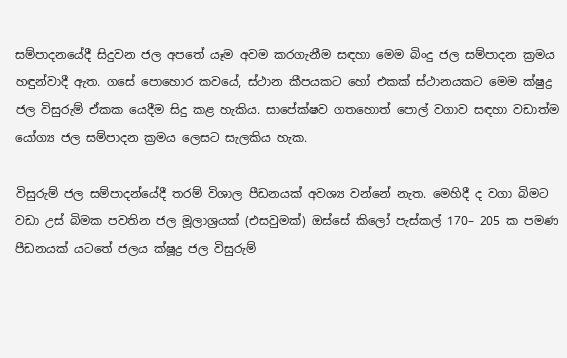සම්පාදනයේදී සිදුවන ජල අපතේ යෑම අවම කරගැනීම සඳහා මෙම බිංදු ජල සම්පාදන ක්‍රමය හඳුන්වාදී ඇත. ගසේ පොහොර කවයේ, ස්ථාන කීපයකට හෝ එකක් ස්ථානයකට මෙම ක්ෂුද්‍ර ජල විසුරුම් ඒකක යෙදීම සිදු කළ හැකිය. සාපේක්ෂව ගතහොත් පොල් වගාව සඳහා වඩාත්ම යෝග්‍ය ජල සම්පාදන ක්‍රමය ලෙසට සැලකිය හැක.

විසුරුම් ජල සම්පාදන්යේදී තරම් විශාල පීඩනයක් අවශ්‍ය වන්නේ නැත. මෙහිදී ද වගා බිමට වඩා උස් බිමක පවතින ජල මූලාශ්‍රයක් (එසවුමක්) ඔස්සේ කිලෝ පැස්කල් 170– 205 ක පමණ පීඩනයක් යටතේ ජලය ක්ෂූද්‍ර ජල විසුරුම්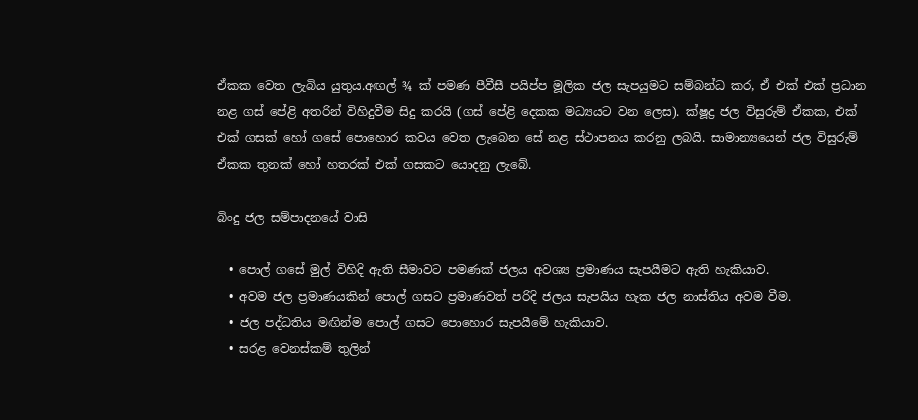ඒකක වෙත ලැබිය යුතුය.අඟල් ¾ ක් පමණ පීවීසී පයිප්ප මූලික ජල සැපයුමට සම්බන්ධ කර, ඒ එක් එක් ප්‍රධාන නළ ගස් පේළි අතරින් විහිදුවීම සිදු කරයි (ගස් පේළි දෙකක මධ්‍යයට වන ලෙස). ක්ෂූද්‍ර ජල විසුරුම් ඒකක, එක් එක් ගසක් හෝ ගසේ පොහොර කවය වෙත ලැබෙන සේ නළ ස්ථාපනය කරනු ලබයි. සාමාන්‍යයෙන් ජල විසුරුම් ඒකක තුනක් හෝ හතරක් එක් ගසකට යොදනු ලැබේ.

බිංදු ජල සම්පාදනයේ වාසි

  • පොල් ගසේ මුල් විහිදි ඇති සීමාවට පමණක් ජලය අවශ්‍ය ප්‍රමාණය සැපයීමට ඇති හැකියාව.
  • අවම ජල ප්‍රමාණයකින් පොල් ගසට ප්‍රමාණවත් පරිදි ජලය සැපයිය හැක ජල නාස්තිය අවම වීම.
  • ජල පද්ධතිය මඟින්ම පොල් ගසට පොහොර සැපයීමේ හැකියාව.
  • සරළ වෙනස්කම් තුලින්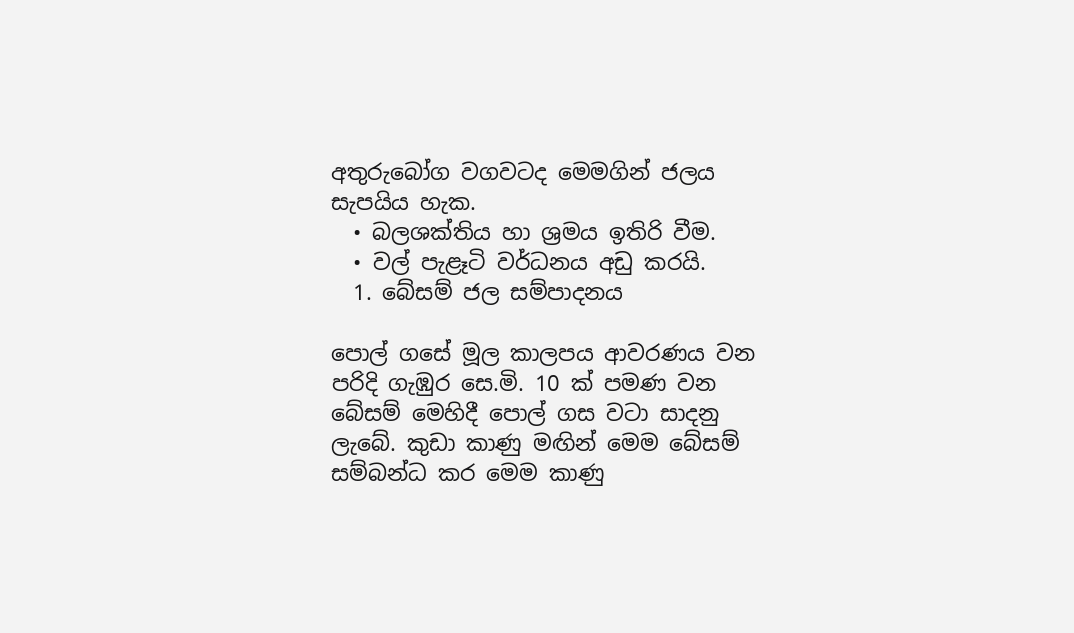අතුරුබෝග වගවටද මෙමගින් ජලය සැපයිය හැක.
  • බලශක්තිය හා ශ්‍රමය ඉතිරි වීම.
  • වල් පැළෑටි වර්ධනය අඩු කරයි.
  1. බේසම් ජල සම්පාදනය

පොල් ගසේ මූල කාල‍පය ආවරණය වන පරිදි ගැඹුර සෙ.මි. 10 ක් පමණ වන බේසම් මෙහිදී පොල් ගස වටා සාදනු ලැබේ. කුඩා කාණු මඟින් මෙම බේසම් සම්බන්ධ කර මෙම කාණු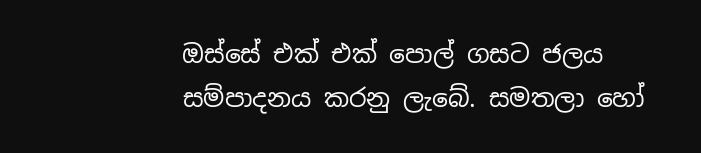ඔස්සේ එක් එක් පොල් ගසට ජලය සම්පාදනය කරනු ලැබේ. සමතලා හෝ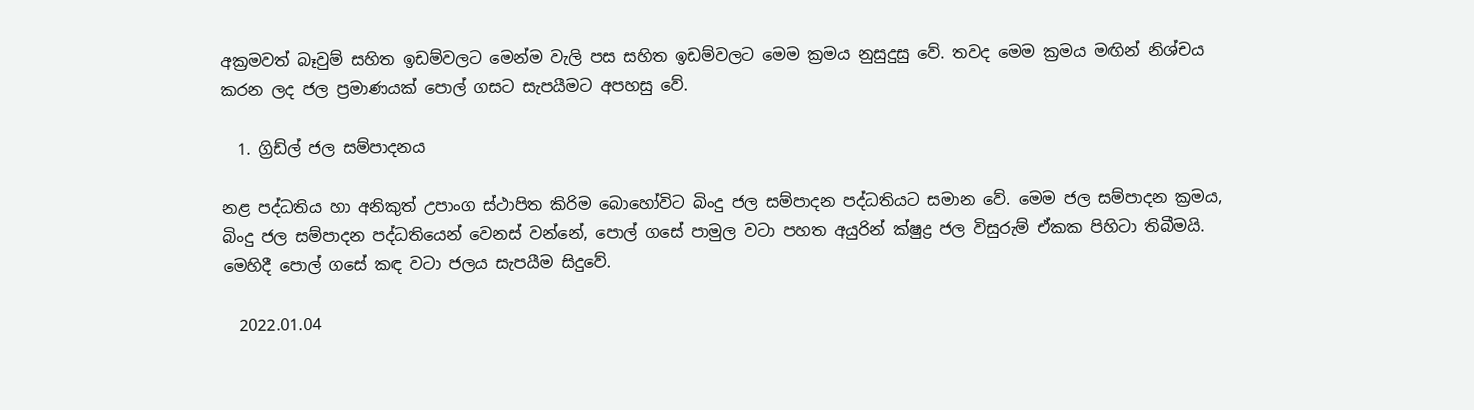අක්‍රමවත් බෑවුම් සහිත ඉඩම්වලට මෙන්ම වැලි පස සහිත ඉඩම්වලට මෙම ක්‍රමය නුසුදුසු වේ. තවද මෙම ක්‍රමය මඟින් නිශ්චය කරන ලද ජල ප්‍රමාණයක් පොල් ගසට සැපයීමට අපහසු වේ.

  1. ග්‍රිඩ්ල් ජල සම්පාදනය

නළ පද්ධතිය හා අනිකුත් උපාංග ස්ථාපිත කිරිම බොහෝවිට බිංදු ජල සම්පාදන පද්ධතියට සමාන වේ. මෙම ජල සම්පාදන ක්‍රමය, බිංදු ජල සම්පාදන පද්ධතියෙන් වෙනස් වන්නේ, පොල් ගසේ පාමුල වටා පහත අයුරින් ක්ෂුද්‍ර ජල විසුරුම් ඒකක පිහිටා තිබීමයි. මෙහිදී පොල් ගසේ කඳ වටා ජලය සැපයීම සිදුවේ.

  2022.01.04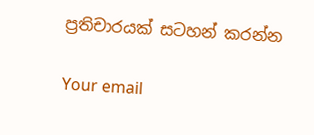ප්‍රතිචාරයක් සටහන් කරන්න

Your email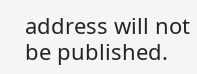address will not be published.